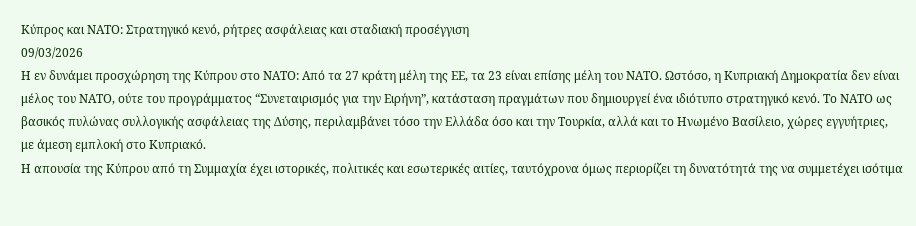Κύπρος και ΝΑΤΟ: Στρατηγικό κενό, ρήτρες ασφάλειας και σταδιακή προσέγγιση
09/03/2026
Η εν δυνάμει προσχώρηση της Κύπρου στο ΝΑΤΟ: Από τα 27 κράτη μέλη της ΕΕ, τα 23 είναι επίσης μέλη του ΝΑΤΟ. Ωστόσο, η Κυπριακή Δημοκρατία δεν είναι μέλος του ΝΑΤΟ, ούτε του προγράμματος “Συνεταιρισμός για την Ειρήνη”, κατάσταση πραγμάτων που δημιουργεί ένα ιδιότυπο στρατηγικό κενό. Το ΝΑΤΟ ως βασικός πυλώνας συλλογικής ασφάλειας της Δύσης, περιλαμβάνει τόσο την Ελλάδα όσο και την Τουρκία, αλλά και το Ηνωμένο Βασίλειο, χώρες εγγυήτριες, με άμεση εμπλοκή στο Κυπριακό.
Η απουσία της Κύπρου από τη Συμμαχία έχει ιστορικές, πολιτικές και εσωτερικές αιτίες, ταυτόχρονα όμως περιορίζει τη δυνατότητά της να συμμετέχει ισότιμα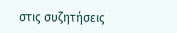στις συζητήσεις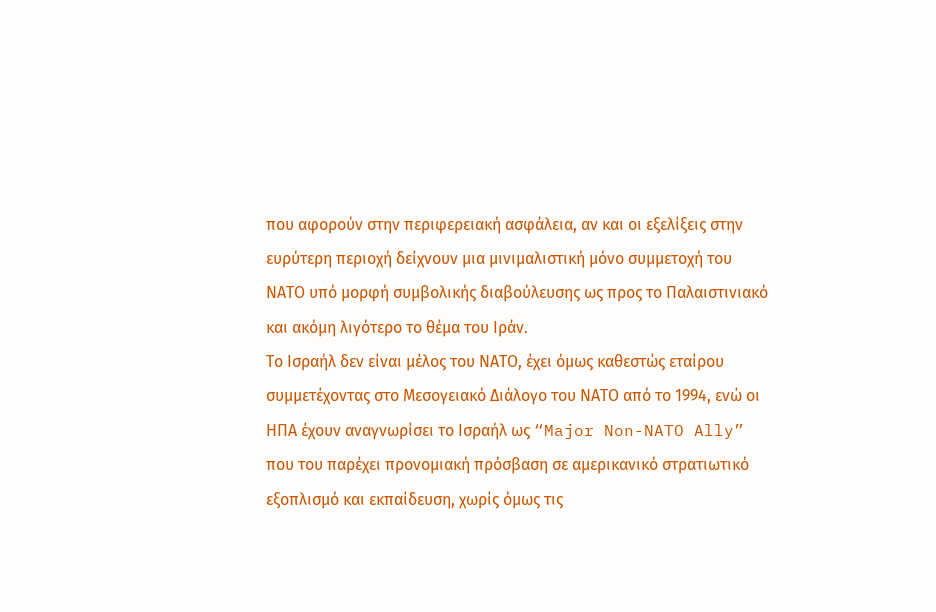που αφορούν στην περιφερειακή ασφάλεια, αν και οι εξελίξεις στην ευρύτερη περιοχή δείχνουν μια μινιμαλιστική μόνο συμμετοχή του ΝΑΤΟ υπό μορφή συμβολικής διαβούλευσης ως προς το Παλαιστινιακό και ακόμη λιγότερο το θέμα του Ιράν.
Το Ισραήλ δεν είναι μέλος του ΝΑΤΟ, έχει όμως καθεστώς εταίρου συμμετέχοντας στο Μεσογειακό Διάλογο του ΝΑΤΟ από το 1994, ενώ οι ΗΠΑ έχουν αναγνωρίσει το Ισραήλ ως “Major Non-NATO Ally” που του παρέχει προνομιακή πρόσβαση σε αμερικανικό στρατιωτικό εξοπλισμό και εκπαίδευση, χωρίς όμως τις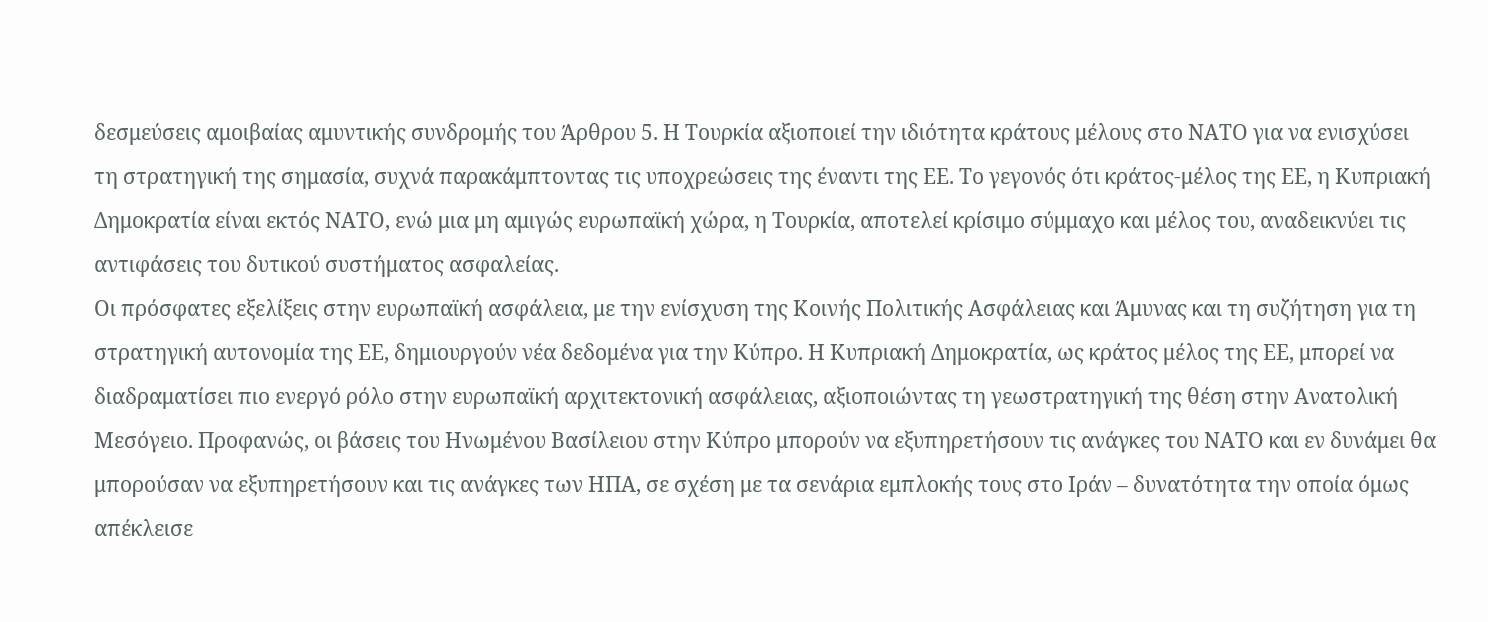δεσμεύσεις αμοιβαίας αμυντικής συνδρομής του Άρθρου 5. Η Τουρκία αξιοποιεί την ιδιότητα κράτους μέλους στο ΝΑΤΟ για να ενισχύσει τη στρατηγική της σημασία, συχνά παρακάμπτοντας τις υποχρεώσεις της έναντι της ΕΕ. Το γεγονός ότι κράτος-μέλος της ΕΕ, η Κυπριακή Δημοκρατία είναι εκτός ΝΑΤΟ, ενώ μια μη αμιγώς ευρωπαϊκή χώρα, η Τουρκία, αποτελεί κρίσιμο σύμμαχο και μέλος του, αναδεικνύει τις αντιφάσεις του δυτικού συστήματος ασφαλείας.
Οι πρόσφατες εξελίξεις στην ευρωπαϊκή ασφάλεια, με την ενίσχυση της Κοινής Πολιτικής Ασφάλειας και Άμυνας και τη συζήτηση για τη στρατηγική αυτονομία της ΕΕ, δημιουργούν νέα δεδομένα για την Κύπρο. Η Κυπριακή Δημοκρατία, ως κράτος μέλος της ΕΕ, μπορεί να διαδραματίσει πιο ενεργό ρόλο στην ευρωπαϊκή αρχιτεκτονική ασφάλειας, αξιοποιώντας τη γεωστρατηγική της θέση στην Ανατολική Μεσόγειο. Προφανώς, οι βάσεις του Ηνωμένου Βασίλειου στην Κύπρο μπορούν να εξυπηρετήσουν τις ανάγκες του ΝΑΤΟ και εν δυνάμει θα μπορούσαν να εξυπηρετήσουν και τις ανάγκες των ΗΠΑ, σε σχέση με τα σενάρια εμπλοκής τους στο Ιράν – δυνατότητα την οποία όμως απέκλεισε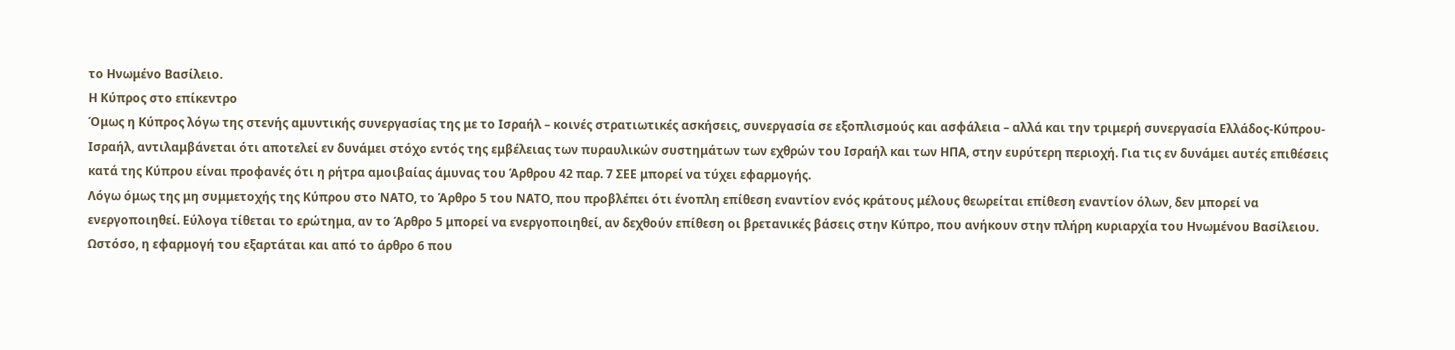το Ηνωμένο Βασίλειο.
Η Κύπρος στο επίκεντρο
Όμως η Κύπρος λόγω της στενής αμυντικής συνεργασίας της με το Ισραήλ – κοινές στρατιωτικές ασκήσεις, συνεργασία σε εξοπλισμούς και ασφάλεια – αλλά και την τριμερή συνεργασία Ελλάδος-Κύπρου-Ισραήλ, αντιλαμβάνεται ότι αποτελεί εν δυνάμει στόχο εντός της εμβέλειας των πυραυλικών συστημάτων των εχθρών του Ισραήλ και των ΗΠΑ, στην ευρύτερη περιοχή. Για τις εν δυνάμει αυτές επιθέσεις κατά της Κύπρου είναι προφανές ότι η ρήτρα αμοιβαίας άμυνας του Άρθρου 42 παρ. 7 ΣΕΕ μπορεί να τύχει εφαρμογής.
Λόγω όμως της μη συμμετοχής της Κύπρου στο ΝΑΤΟ, το Άρθρο 5 του ΝΑΤΟ, που προβλέπει ότι ένοπλη επίθεση εναντίον ενός κράτους μέλους θεωρείται επίθεση εναντίον όλων, δεν μπορεί να ενεργοποιηθεί. Εύλογα τίθεται το ερώτημα, αν το Άρθρο 5 μπορεί να ενεργοποιηθεί, αν δεχθούν επίθεση οι βρετανικές βάσεις στην Κύπρο, που ανήκουν στην πλήρη κυριαρχία του Ηνωμένου Βασίλειου.
Ωστόσο, η εφαρμογή του εξαρτάται και από το άρθρο 6 που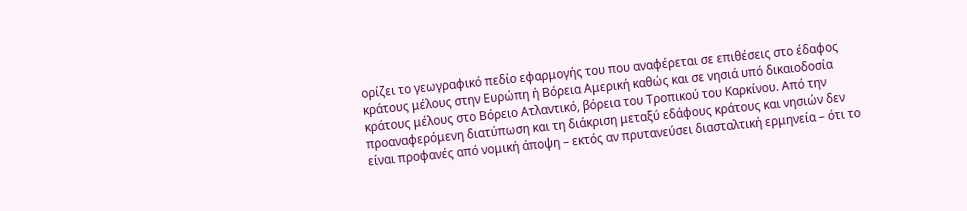ορίζει το γεωγραφικό πεδίο εφαρμογής του που αναφέρεται σε επιθέσεις στο έδαφος κράτους μέλους στην Ευρώπη ή Βόρεια Αμερική καθώς και σε νησιά υπό δικαιοδοσία κράτους μέλους στο Βόρειο Ατλαντικό, βόρεια του Τροπικού του Καρκίνου. Από την προαναφερόμενη διατύπωση και τη διάκριση μεταξύ εδάφους κράτους και νησιών δεν είναι προφανές από νομική άποψη – εκτός αν πρυτανεύσει διασταλτική ερμηνεία – ότι το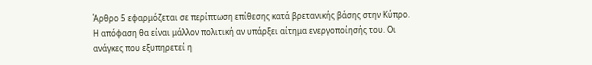Άρθρο 5 εφαρμόζεται σε περίπτωση επίθεσης κατά βρετανικής βάσης στην Κύπρο.
Η απόφαση θα είναι μάλλον πολιτική αν υπάρξει αίτημα ενεργοποίησής του. Οι ανάγκες που εξυπηρετεί η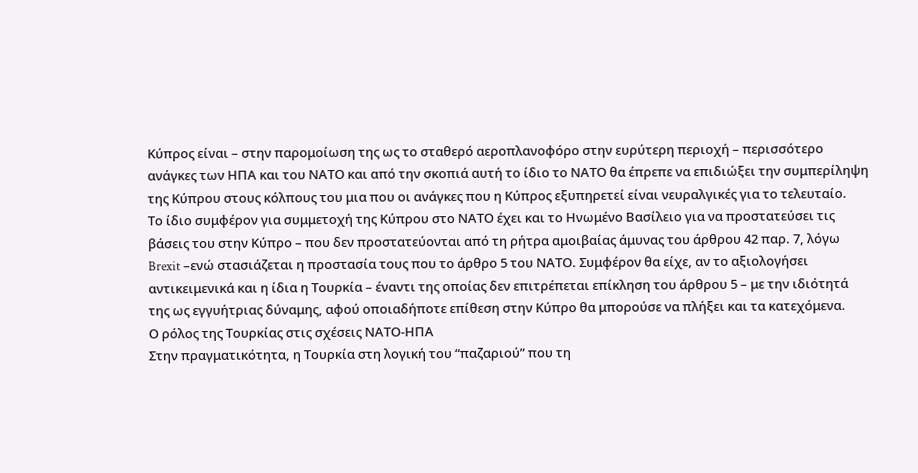Κύπρος είναι – στην παρομοίωση της ως το σταθερό αεροπλανοφόρο στην ευρύτερη περιοχή – περισσότερο ανάγκες των ΗΠΑ και του ΝΑΤΟ και από την σκοπιά αυτή το ίδιο το ΝΑΤΟ θα έπρεπε να επιδιώξει την συμπερίληψη της Κύπρου στους κόλπους του μια που οι ανάγκες που η Κύπρος εξυπηρετεί είναι νευραλγικές για το τελευταίο.
Το ίδιο συμφέρον για συμμετοχή της Κύπρου στο ΝΑΤΟ έχει και το Ηνωμένο Βασίλειο για να προστατεύσει τις βάσεις του στην Κύπρο – που δεν προστατεύονται από τη ρήτρα αμοιβαίας άμυνας του άρθρου 42 παρ. 7, λόγω Brexit –ενώ στασιάζεται η προστασία τους που το άρθρο 5 του ΝΑΤΟ. Συμφέρον θα είχε, αν το αξιολογήσει αντικειμενικά και η ίδια η Τουρκία – έναντι της οποίας δεν επιτρέπεται επίκληση του άρθρου 5 – με την ιδιότητά της ως εγγυήτριας δύναμης, αφού οποιαδήποτε επίθεση στην Κύπρο θα μπορούσε να πλήξει και τα κατεχόμενα.
Ο ρόλος της Τουρκίας στις σχέσεις ΝΑΤΟ-ΗΠΑ
Στην πραγματικότητα, η Τουρκία στη λογική του “παζαριού” που τη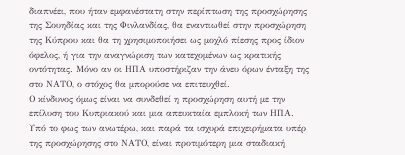διαπνέει, που ήταν εμφανέστατη στην περίπτωση της προσχώρησης της Σουηδίας και της Φινλανδίας, θα εναντιωθεί στην προσχώρηση της Κύπρου και θα τη χρησιμοποιήσει ως μοχλό πίεσης προς ίδιον όφελος, ή για την αναγνώριση των κατεχομένων ως κρατικής οντότητας. Μόνο αν οι ΗΠΑ υποστήριζαν την άνευ όρων ένταξη της στο ΝΑΤΟ, ο στόχος θα μπορούσε να επιτευχθεί.
Ο κίνδυνος όμως είναι να συνδεθεί η προσχώρηση αυτή με την επίλυση του Κυπριακού και μια απευκταία εμπλοκή των ΗΠΑ. Υπό το φως των ανωτέρω, και παρά τα ισχυρά επιχειρήματα υπέρ της προσχώρησης στο ΝΑΤΟ, είναι προτιμότερη μια σταδιακή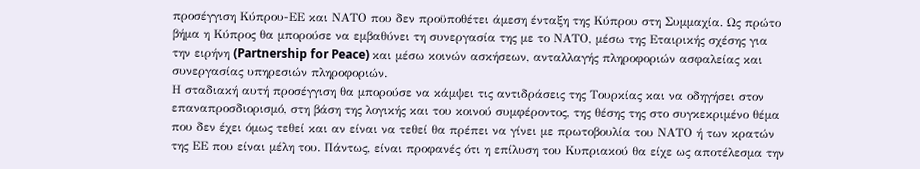προσέγγιση Κύπρου-ΕΕ και ΝΑΤΟ που δεν προϋποθέτει άμεση ένταξη της Κύπρου στη Συμμαχία. Ως πρώτο βήμα η Κύπρος θα μπορούσε να εμβαθύνει τη συνεργασία της με το ΝΑΤΟ, μέσω της Εταιρικής σχέσης για την ειρήνη (Partnership for Peace) και μέσω κοινών ασκήσεων, ανταλλαγής πληροφοριών ασφαλείας και συνεργασίας υπηρεσιών πληροφοριών.
Η σταδιακή αυτή προσέγγιση θα μπορούσε να κάμψει τις αντιδράσεις της Τουρκίας και να οδηγήσει στον επαναπροσδιορισμό, στη βάση της λογικής και του κοινού συμφέροντος, της θέσης της στο συγκεκριμένο θέμα που δεν έχει όμως τεθεί και αν είναι να τεθεί θα πρέπει να γίνει με πρωτοβουλία του ΝΑΤΟ ή των κρατών της ΕΕ που είναι μέλη του. Πάντως, είναι προφανές ότι η επίλυση του Κυπριακού θα είχε ως αποτέλεσμα την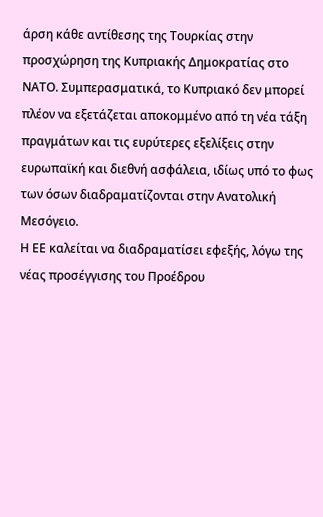άρση κάθε αντίθεσης της Τουρκίας στην προσχώρηση της Κυπριακής Δημοκρατίας στο ΝΑΤΟ. Συμπερασματικά, το Κυπριακό δεν μπορεί πλέον να εξετάζεται αποκομμένο από τη νέα τάξη πραγμάτων και τις ευρύτερες εξελίξεις στην ευρωπαϊκή και διεθνή ασφάλεια, ιδίως υπό το φως των όσων διαδραματίζονται στην Ανατολική Μεσόγειο.
Η ΕΕ καλείται να διαδραματίσει εφεξής, λόγω της νέας προσέγγισης του Προέδρου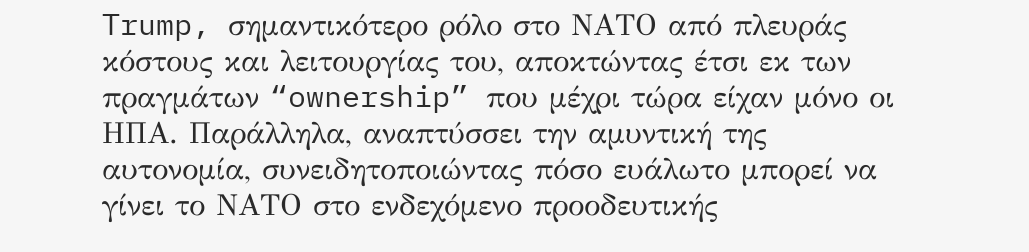Trump, σημαντικότερο ρόλο στο ΝΑΤΟ από πλευράς κόστους και λειτουργίας του, αποκτώντας έτσι εκ των πραγμάτων “ownership” που μέχρι τώρα είχαν μόνο οι ΗΠΑ. Παράλληλα, αναπτύσσει την αμυντική της αυτονομία, συνειδητοποιώντας πόσο ευάλωτο μπορεί να γίνει το ΝΑΤΟ στο ενδεχόμενο προοδευτικής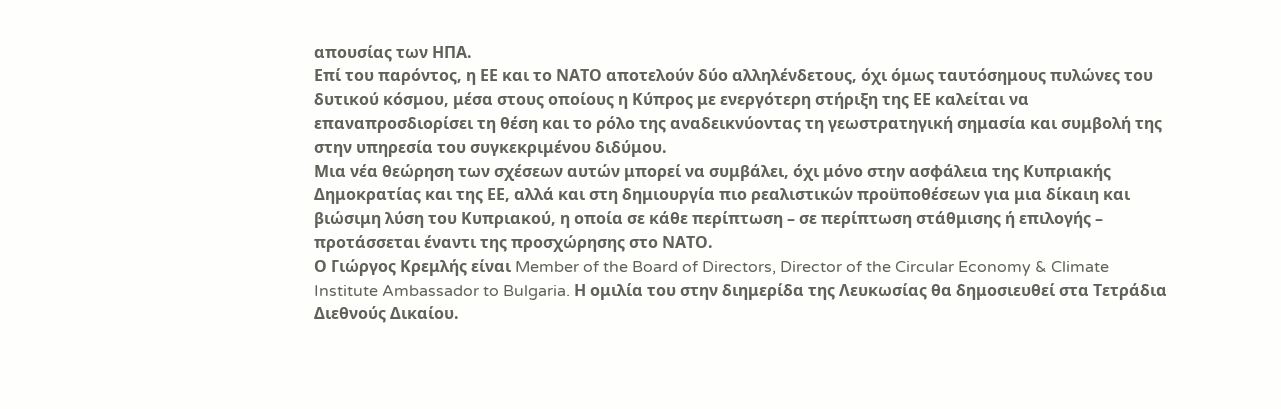απουσίας των ΗΠΑ.
Επί του παρόντος, η ΕΕ και το ΝΑΤΟ αποτελούν δύο αλληλένδετους, όχι όμως ταυτόσημους πυλώνες του δυτικού κόσμου, μέσα στους οποίους η Κύπρος με ενεργότερη στήριξη της ΕΕ καλείται να επαναπροσδιορίσει τη θέση και το ρόλο της αναδεικνύοντας τη γεωστρατηγική σημασία και συμβολή της στην υπηρεσία του συγκεκριμένου διδύμου.
Μια νέα θεώρηση των σχέσεων αυτών μπορεί να συμβάλει, όχι μόνο στην ασφάλεια της Κυπριακής Δημοκρατίας και της ΕΕ, αλλά και στη δημιουργία πιο ρεαλιστικών προϋποθέσεων για μια δίκαιη και βιώσιμη λύση του Κυπριακού, η οποία σε κάθε περίπτωση – σε περίπτωση στάθμισης ή επιλογής – προτάσσεται έναντι της προσχώρησης στο ΝΑΤΟ.
Ο Γιώργος Κρεμλής είναι Member of the Board of Directors, Director of the Circular Economy & Climate Institute Ambassador to Bulgaria. Η ομιλία του στην διημερίδα της Λευκωσίας θα δημοσιευθεί στα Τετράδια Διεθνούς Δικαίου.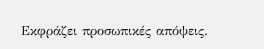Εκφράζει προσωπικές απόψεις.